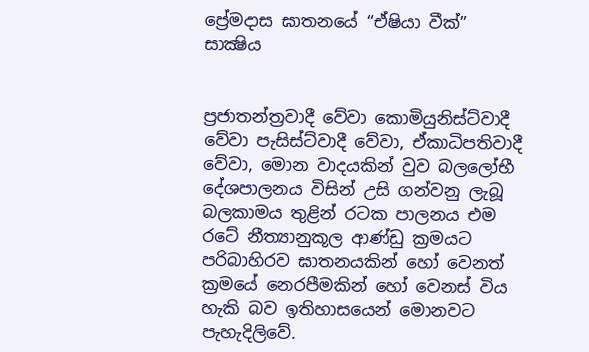ප්‍රේමදාස ඝාතනයේ “ඒෂියා වීක්” සාක්‍ෂිය


ප්‍රජාතන්ත්‍රවාදී වේවා කොමියුනිස්ට්වාදී වේවා පැසිස්ට්වාදී වේවා, ඒකාධිපතිවාදී වේවා, මොන වාදයකින් වුව බලලෝභී දේශපාලනය විසින් උසි ගන්වනු ලැබූ බලකාමය තුළින් රටක පාලනය එම රටේ නීත්‍යානුකූල ආණ්ඩු ක්‍රමයට පරිබාහිරව ඝාතනයකින් හෝ වෙනත් ක්‍රමයේ නෙරපීමකින් හෝ වෙනස් විය හැකි බව ඉතිහාසයෙන් මොනවට පැහැදිලිවේ.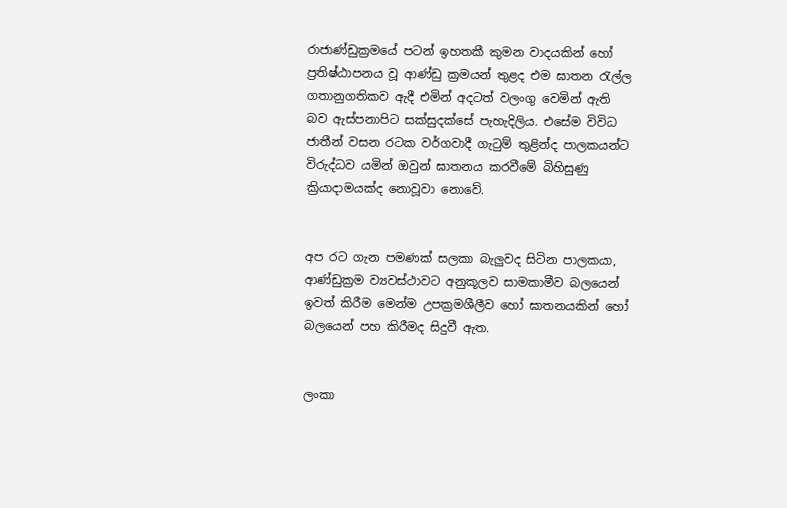රාජාණ්ඩුක්‍රමයේ පටන් ඉහතකී කුමන වාදයකින් හෝ ප්‍රතිෂ්ඨාපනය වූ ආණ්ඩු ක්‍රමයන් තුළද එම ඝාතන රැල්ල ගතානුගතිකව ඇදී එමින් අදටත් වලංගු වෙමින් ඇති බව ඇස්පනාපිට සක්සුදක්සේ පැහැදිලිය. එසේම විවිධ ජාතීන් වසන රටක වර්ගවාදී ගැටුම් තුළින්ද පාලකයන්ට විරුද්ධව යමින් ඔවුන් ඝාතනය කරවීමේ බිහිසුණු ක්‍රියාදාමයක්ද නොවූවා නොවේ.


අප රට ගැන පමණක් සලකා බැලුවද සිටින පාලකයා, ආණ්ඩුක්‍රම ව්‍යවස්ථාවට අනුකූලව සාමකාමීව බලයෙන් ඉවත් කිරීම මෙන්ම උපක්‍රමශීලීව හෝ ඝාතනයකින් හෝ බලයෙන් පහ කිරීමද සිදුවී ඇත.


ලංකා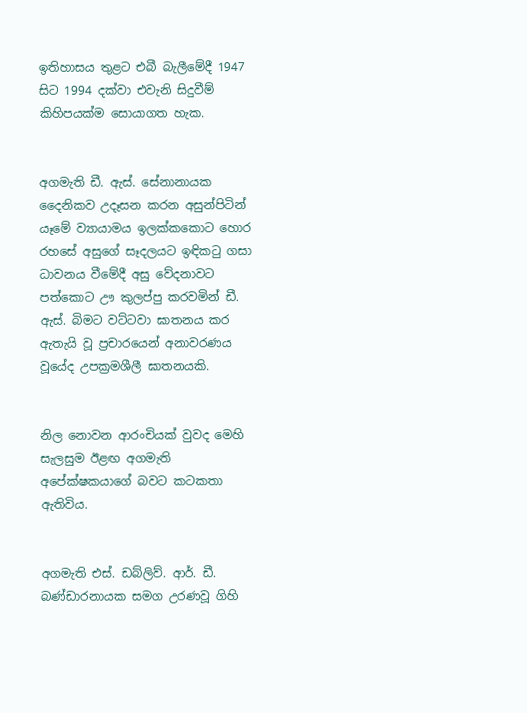ඉතිහාසය තුළට එබී බැලීමේදී 1947 සිට 1994 දක්වා එවැනි සිදුවීම් කිහිපයක්ම සොයාගත හැක.


අගමැති ඩී. ඇස්. සේනානායක දෛනිකව උදෑසන කරන අසුන්පිටින් යෑමේ ව්‍යායාමය ඉලක්කකොට හොර රහසේ අසුගේ සෑදලයට ඉඳිකටු ගසා ධාවනය වීමේදී අසු වේදනාවට පත්කොට ඌ කුලප්පු කරවමින් ඩී. ඇස්. බිමට වට්ටවා ඝාතනය කර ඇතැයි වූ ප්‍රචාරයෙන් අනාවරණය වූයේද උපක්‍රමශීලී ඝාතනයකි.


නිල නොවන ආරංචියක් වුවද මෙහි සැලසුම ඊළඟ අගමැති අපේක්ෂකයාගේ බවට කටකතා ඇතිවිය.


අගමැති එස්. ඩබ්ලිව්. ආර්. ඩී. බණ්ඩාරනායක සමග උරණවූ ගිහි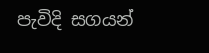පැවිදි සගයන්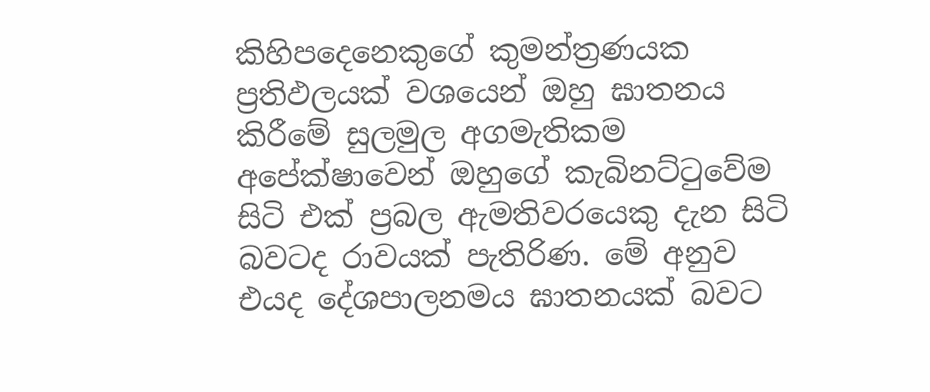කිහිපදෙනෙකුගේ කුමන්ත්‍රණයක ප්‍රතිඵලයක් වශයෙන් ඔහු ඝාතනය කිරීමේ සුලමුල අගමැතිකම අපේක්ෂාවෙන් ඔහුගේ කැබිනට්ටුවේම සිටි එක් ප්‍රබල ඇමතිවරයෙකු දැන සිටි බවටද රාවයක් පැතිරිණ. මේ අනුව එයද දේශපාලනමය ඝාතනයක් බවට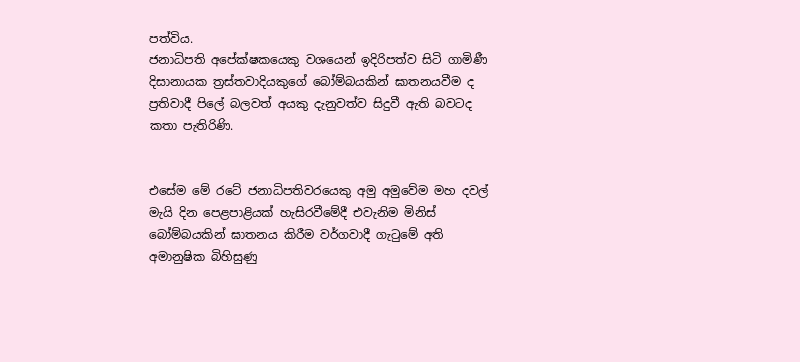පත්විය.
ජනාධිපති අපේක්ෂකයෙකු වශයෙන් ඉදිරිපත්ව සිටි ගාමිණී දිසානායක ත්‍රස්තවාදියකුගේ බෝම්බයකින් ඝාතනයවීම ද ප්‍රතිවාදී පිලේ බලවත් අයකු දැනුවත්ව සිදුවී ඇති බවටද කතා පැතිරිණි.


එසේම මේ රටේ ජනාධිපතිවරයෙකු අමු අමුවේම මහ දවල් මැයි දින පෙළපාළියක් හැසිරවීමේදී එවැනිම මිනිස් බෝම්බයකින් ඝාතනය කිරීම වර්ගවාදී ගැටුමේ අති අමානුෂික බිහිසුණු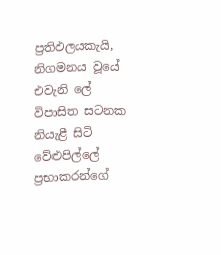ප්‍රතිඵලයකැයි, නිගමනය වූයේ එවැනි ලේ විපාසිත සටනක නියැළී සිටි වේළුපිල්ලේ ප්‍රභාකරන්ගේ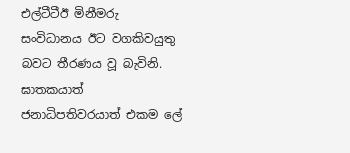එල්ටීටීඊ මිනීමරු සංවිධානය ඊට වගකිවයුතු බවට තීරණය වූ බැවිනි.
ඝාතකයාත් ජනාධිපතිවරයාත් එකම ලේ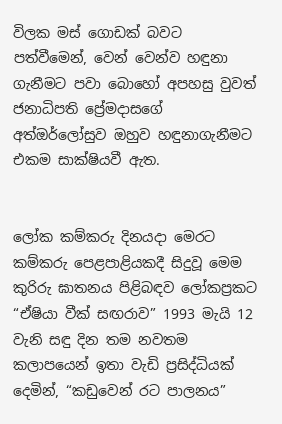විලක මස් ගොඩක් බවට පත්වීමෙන්, වෙන් වෙන්ව හඳුනා ගැනීමට පවා බොහෝ අපහසු වුවත් ජනාධිපති ප්‍රේමදාසගේ අත්ඔර්ලෝසුව ඔහුව හඳුනාගැනීමට එකම සාක්ෂියවී ඇත.


ලෝක කම්කරු දිනයදා මෙරට කම්කරු පෙළපාළියකදී සිදුවූ මෙම කුරිරු ඝාතනය පිළිබඳව ලෝකප්‍රකට “ඒෂියා වීක් සඟරාව” 1993 මැයි 12 වැනි සඳු දින තම නවතම කලාපයෙන් ඉතා වැඩි ප්‍රසිද්ධියක් දෙමින්, “කඩුවෙන් රට පාලනය”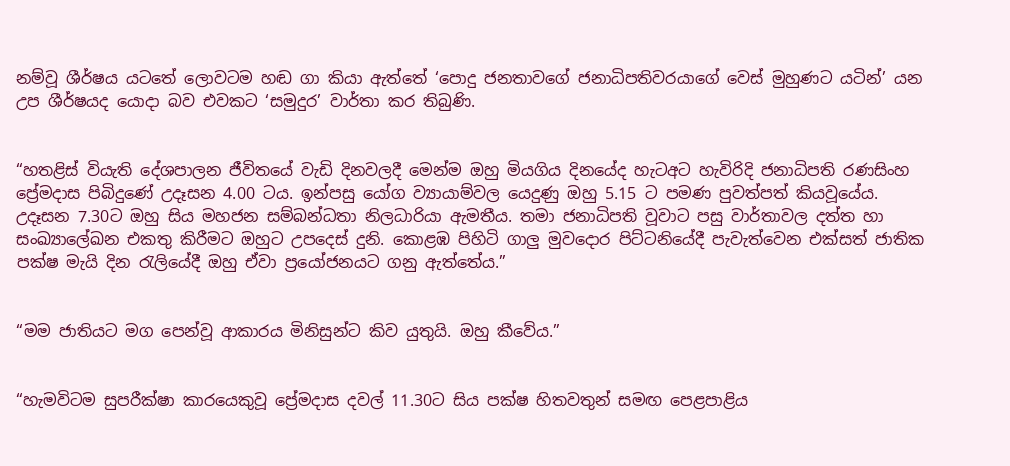නම්වූ ශීර්ෂය යටතේ ලොවටම හඬ ගා කියා ඇත්තේ ‘පොදු ජනතාවගේ ජනාධිපතිවරයාගේ වෙස් මුහුණට යටින්’ යන උප ශීර්ෂයද යොදා බව එවකට ‘සමුදුර’ වාර්තා කර තිබුණි.


“හතළිස් වියැති දේශපාලන ජීවිතයේ වැඩි දිනවලදී මෙන්ම ඔහු මියගිය දිනයේද හැටඅට හැවිරිදි ජනාධිපති රණසිංහ ප්‍රේමදාස පිබිදුණේ උදෑසන 4.00 ටය. ඉන්පසු යෝග ව්‍යායාම්වල යෙදුණු ඔහු 5.15 ට පමණ පුවත්පත් කියවූයේය. උදෑසන 7.30ට ඔහු සිය මහජන සම්බන්ධතා නිලධාරියා ඇමතීය. තමා ජනාධිපති වූවාට පසු වාර්තාවල දත්ත හා සංඛ්‍යාලේඛන එකතු කිරීමට ඔහුට උපදෙස් දුනි. කොළඹ පිහිටි ගාලු මුවදොර පිට්ටනියේදී පැවැත්වෙන එක්සත් ජාතික පක්ෂ මැයි දින රැලියේදී ඔහු ඒවා ප්‍රයෝජනයට ගනු ඇත්තේය.”


“මම ජාතියට මග පෙන්වූ ආකාරය මිනිසුන්ට කිව යුතුයි. ඔහු කීවේය.”


“හැමවිටම සුපරීක්ෂා කාරයෙකුවූ ප්‍රේමදාස දවල් 11.30ට සිය පක්ෂ හිතවතුන් සමඟ පෙළපාළිය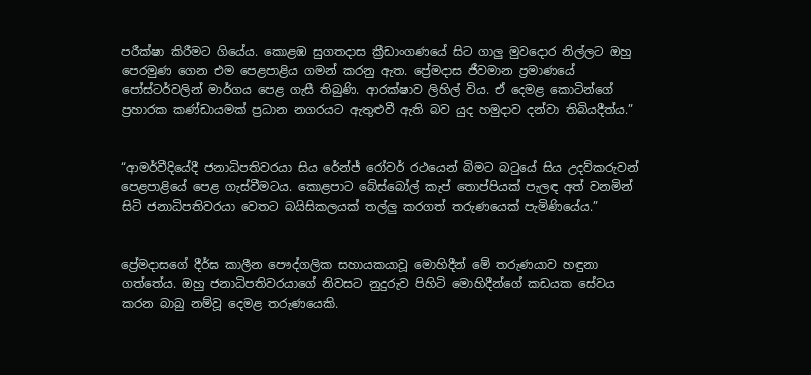පරීක්ෂා කිරීමට ගියේය. කොළඹ සුගතදාස ක්‍රීඩාංගණයේ සිට ගාලු මුවදොර නිල්ලට ඔහු පෙරමුණ ගෙන එම පෙළපාළිය ගමන් කරනු ඇත. ප්‍රේමදාස ජීවමාන ප්‍රමාණයේ පෝස්ටර්වලින් මාර්ගය පෙළ ගැසී තිබුණි. ආරක්ෂාව ලිහිල් විය. ඒ දෙමළ කොටින්ගේ ප්‍රහාරක කණ්ඩායමක් ප්‍රධාන නගරයට ඇතුළුවී ඇති බව යුද හමුදාව දන්වා තිබියදීත්ය.”


“ආමර්වීදියේදී ජනාධිපතිවරයා සිය රේන්ජ් රෝවර් රථයෙන් බිමට බටුයේ සිය උදව්කරුවන් පෙළපාළියේ පෙළ ගැස්වීමටය. කොළපාට බේස්බෝල් කැප් තොප්පියක් පැලඳ අත් වනමින් සිටි ජනාධිපතිවරයා වෙතට බයිසිකලයක් තල්ලු කරගත් තරුණයෙක් පැමිණියේය.”


ප්‍රේමදාසගේ දීර්ඝ කාලීන පෞද්ගලික සහායකයාවූ මොහිදීන් මේ තරුණයාව හඳුනා ගත්තේය. ඔහු ජනාධිපතිවරයාගේ නිවසට නුදුරුව පිහිටි මොහිදීන්ගේ කඩයක සේවය කරන බාබු නම්වූ දෙමළ තරුණයෙකි.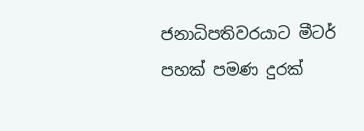ජනාධිපතිවරයාට මීටර් පහක් පමණ දුරක්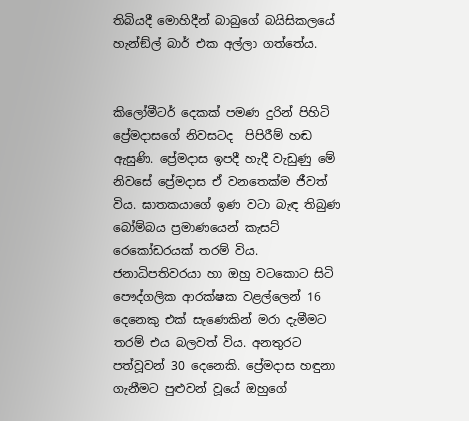තිබියදී මොහිදීන් බාබුගේ බයිසිකලයේ හැන්ඞ්ල් බාර් එක අල්ලා ගත්තේය.


කිලෝමීටර් දෙකක් පමණ දුරින් පිහිටි ප්‍රේමදාසගේ නිවසටද  පිපිරීම් හඬ ඇසුණි. ප්‍රේමදාස ඉපදී හැදී වැඩුණු මේ නිවසේ ප්‍රේමදාස ඒ වනතෙක්ම ජීවත් විය. ඝාතකයාගේ ඉණ වටා බැඳ තිබුණ බෝම්බය ප්‍රමාණයෙන් කැසට් රෙකෝඩරයක් තරම් විය. ජනාධිපතිවරයා හා ඔහු වටකොට සිටි පෞද්ගලික ආරක්ෂක වළල්ලෙන් 16 දෙනෙකු එක් සැණෙකින් මරා දැමීමට තරම් එය බලවත් විය. අනතුරට පත්වූවන් 30 දෙනෙකි. ප්‍රේමදාස හඳුනා ගැනීමට පුළුවන් වූයේ ඔහුගේ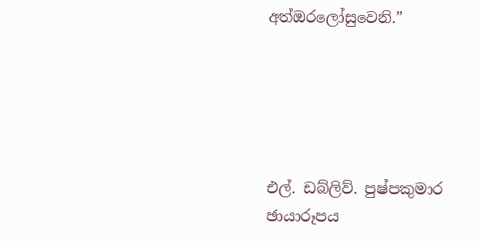අත්ඔරලෝසුවෙනි.”





එල්. ඩබ්ලිව්. පුෂ්පකුමාර
ඡායාරූපය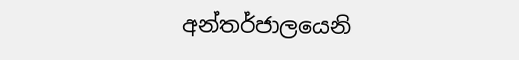අන්තර්ජාලයෙනි